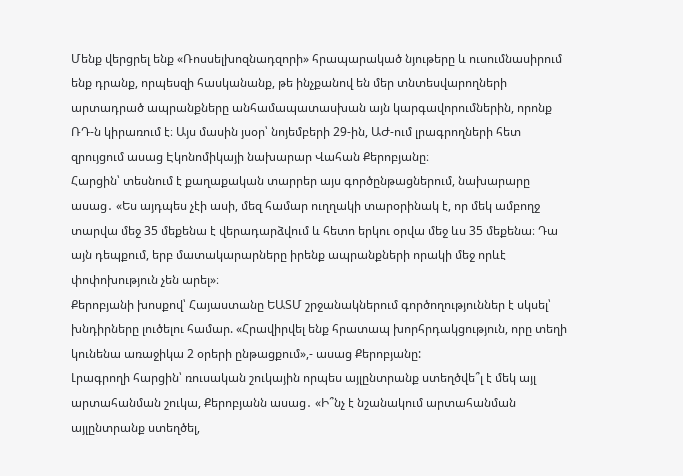Մենք վերցրել ենք «Ռոսսելխոզնադզորի» հրապարակած նյութերը և ուսումնասիրում ենք դրանք, որպեսզի հասկանանք, թե ինչքանով են մեր տնտեսվարողների արտադրած ապրանքները անհամապատասխան այն կարգավորումներին, որոնք ՌԴ-ն կիրառում է։ Այս մասին յսօր՝ նոյեմբերի 29-ին, ԱԺ-ում լրագրողների հետ զրույցում ասաց Էկոնոմիկայի նախարար Վահան Քերոբյանը։
Հարցին՝ տեսնում է քաղաքական տարրեր այս գործընթացներում, նախարարը ասաց․ «Ես այդպես չէի ասի, մեզ համար ուղղակի տարօրինակ է, որ մեկ ամբողջ տարվա մեջ 35 մեքենա է վերադարձվում և հետո երկու օրվա մեջ ևս 35 մեքենա։ Դա այն դեպքում, երբ մատակարարները իրենք ապրանքների որակի մեջ որևէ փոփոխություն չեն արել»։
Քերոբյանի խոսքով՝ Հայաստանը ԵԱՏՄ շրջանակներում գործողություններ է սկսել՝ խնդիրները լուծելու համար. «Հրավիրվել ենք հրատապ խորհրդակցություն, որը տեղի կունենա առաջիկա 2 օրերի ընթացքում»,- ասաց Քերոբյանը:
Լրագրողի հարցին՝ ռուսական շուկային որպես այլընտրանք ստեղծվե՞լ է մեկ այլ արտահանման շուկա, Քերոբյանն ասաց․ «Ի՞նչ է նշանակում արտահանման այլընտրանք ստեղծել,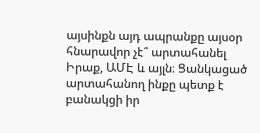այսինքն այդ ապրանքը այսօր հնարավոր չէ՞ արտահանել Իրաք, ԱՄԷ և այլն։ Ցանկացած արտահանող ինքը պետք է բանակցի իր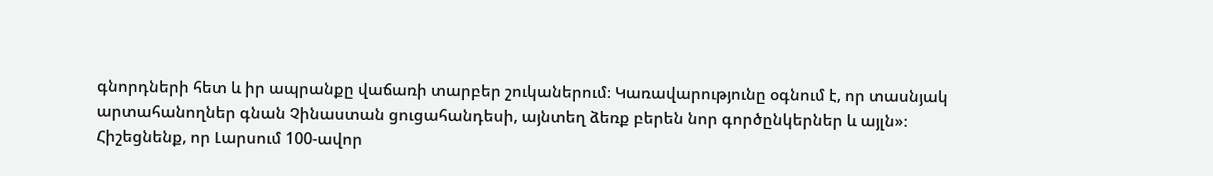գնորդների հետ և իր ապրանքը վաճառի տարբեր շուկաներում։ Կառավարությունը օգնում է, որ տասնյակ արտահանողներ գնան Չինաստան ցուցահանդեսի, այնտեղ ձեռք բերեն նոր գործընկերներ և այլն»։
Հիշեցնենք, որ Լարսում 100-ավոր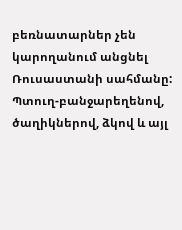բեռնատարներ չեն կարողանում անցնել Ռուսաստանի սահմանը: Պտուղ-բանջարեղենով, ծաղիկներով, ձկով և այլ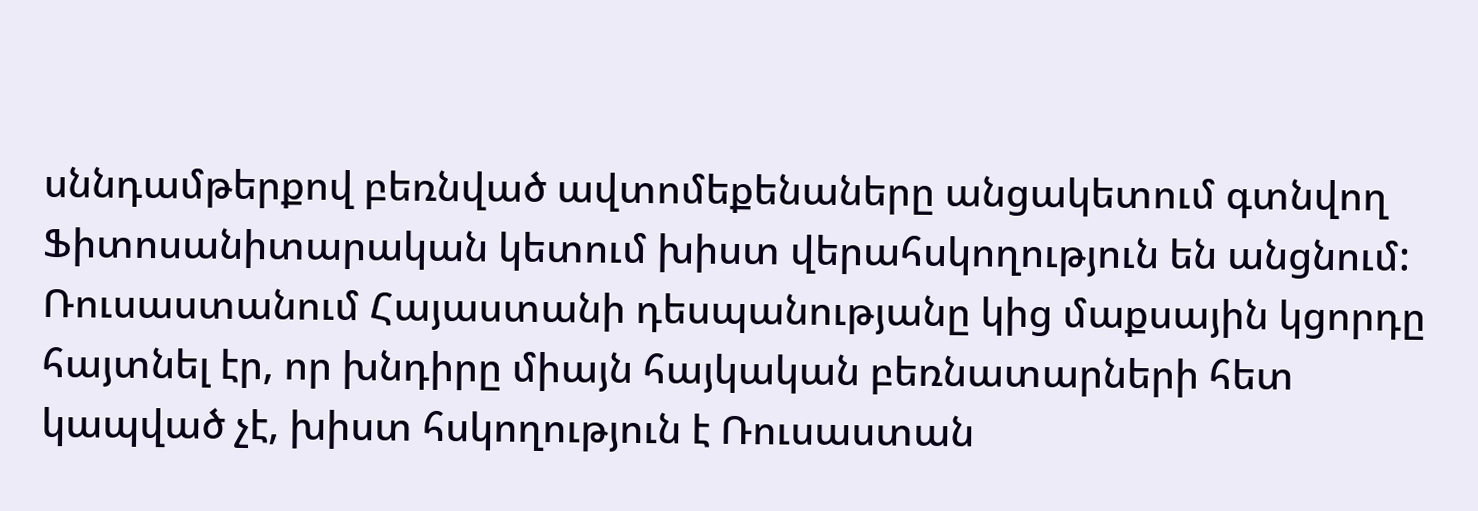սննդամթերքով բեռնված ավտոմեքենաները անցակետում գտնվող Ֆիտոսանիտարական կետում խիստ վերահսկողություն են անցնում: Ռուսաստանում Հայաստանի դեսպանությանը կից մաքսային կցորդը հայտնել էր, որ խնդիրը միայն հայկական բեռնատարների հետ կապված չէ, խիստ հսկողություն է Ռուսաստան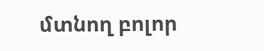մտնող բոլոր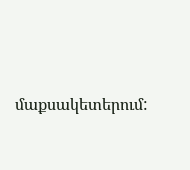մաքսակետերում: